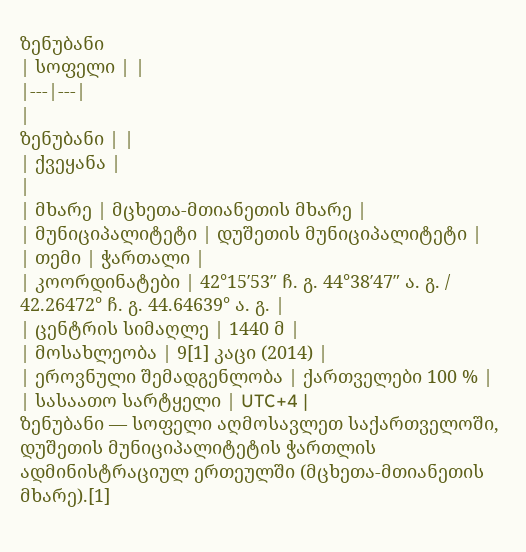ზენუბანი
| სოფელი | |
|---|---|
|
ზენუბანი | |
| ქვეყანა |
|
| მხარე | მცხეთა-მთიანეთის მხარე |
| მუნიციპალიტეტი | დუშეთის მუნიციპალიტეტი |
| თემი | ჭართალი |
| კოორდინატები | 42°15′53″ ჩ. გ. 44°38′47″ ა. გ. / 42.26472° ჩ. გ. 44.64639° ა. გ. |
| ცენტრის სიმაღლე | 1440 მ |
| მოსახლეობა | 9[1] კაცი (2014) |
| ეროვნული შემადგენლობა | ქართველები 100 % |
| სასაათო სარტყელი | UTC+4 |
ზენუბანი — სოფელი აღმოსავლეთ საქართველოში, დუშეთის მუნიციპალიტეტის ჭართლის ადმინისტრაციულ ერთეულში (მცხეთა-მთიანეთის მხარე).[1]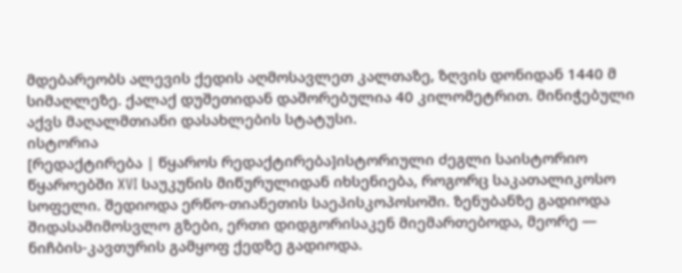მდებარეობს ალევის ქედის აღმოსავლეთ კალთაზე, ზღვის დონიდან 1440 მ სიმაღლეზე. ქალაქ დუშეთიდან დაშორებულია 40 კილომეტრით. მინიჭებული აქვს მაღალმთიანი დასახლების სტატუსი.
ისტორია
[რედაქტირება | წყაროს რედაქტირება]ისტორიული ძეგლი საისტორიო წყაროებში XVI საუკუნის მიწურულიდან იხსენიება, როგორც საკათალიკოსო სოფელი. შედიოდა ერწო-თიანეთის საეპისკოპოსოში. ზენუბანზე გადიოდა შიდასამიმოსვლო გზები, ერთი დიდგორისაკენ მიემართებოდა, მეორე — ნიჩბის-კავთურის გამყოფ ქედზე გადიოდა.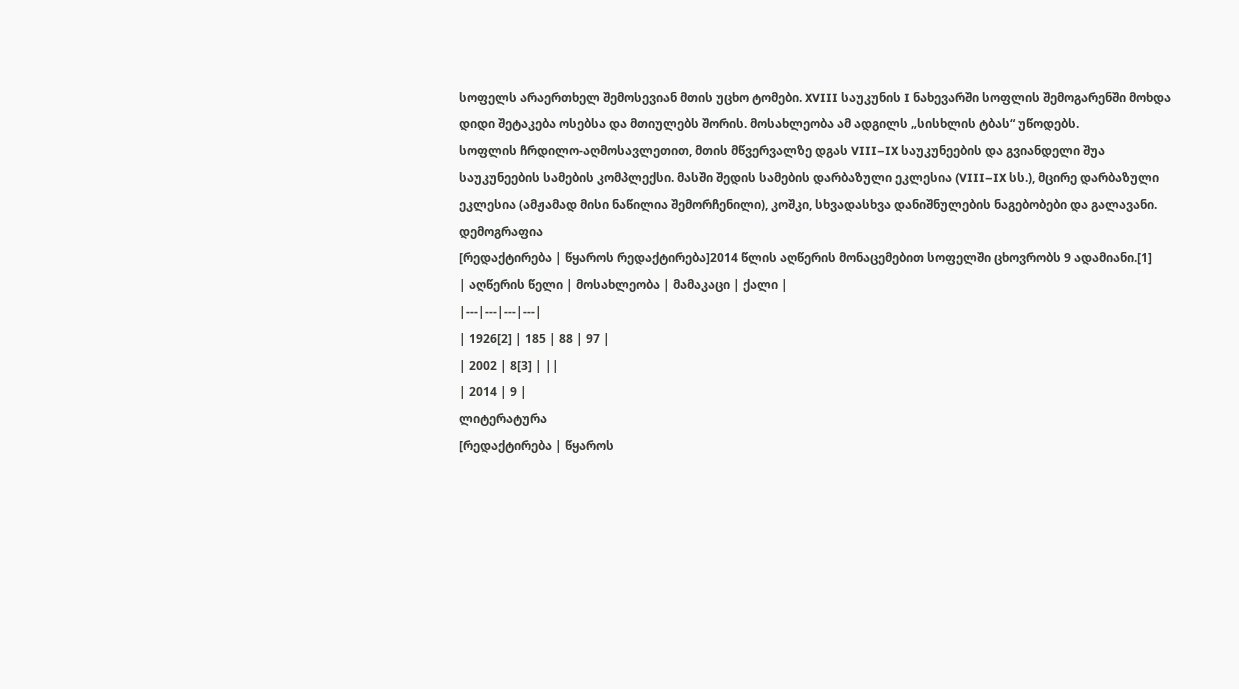სოფელს არაერთხელ შემოსევიან მთის უცხო ტომები. XVIII საუკუნის I ნახევარში სოფლის შემოგარენში მოხდა დიდი შეტაკება ოსებსა და მთიულებს შორის. მოსახლეობა ამ ადგილს „სისხლის ტბას“ უწოდებს.
სოფლის ჩრდილო-აღმოსავლეთით, მთის მწვერვალზე დგას VIII–IX საუკუნეების და გვიანდელი შუა საუკუნეების სამების კომპლექსი. მასში შედის სამების დარბაზული ეკლესია (VIII–IX სს.), მცირე დარბაზული ეკლესია (ამჟამად მისი ნაწილია შემორჩენილი), კოშკი, სხვადასხვა დანიშნულების ნაგებობები და გალავანი.
დემოგრაფია
[რედაქტირება | წყაროს რედაქტირება]2014 წლის აღწერის მონაცემებით სოფელში ცხოვრობს 9 ადამიანი.[1]
| აღწერის წელი | მოსახლეობა | მამაკაცი | ქალი |
|---|---|---|---|
| 1926[2] | 185 | 88 | 97 |
| 2002 | 8[3] | ||
| 2014 | 9 |
ლიტერატურა
[რედაქტირება | წყაროს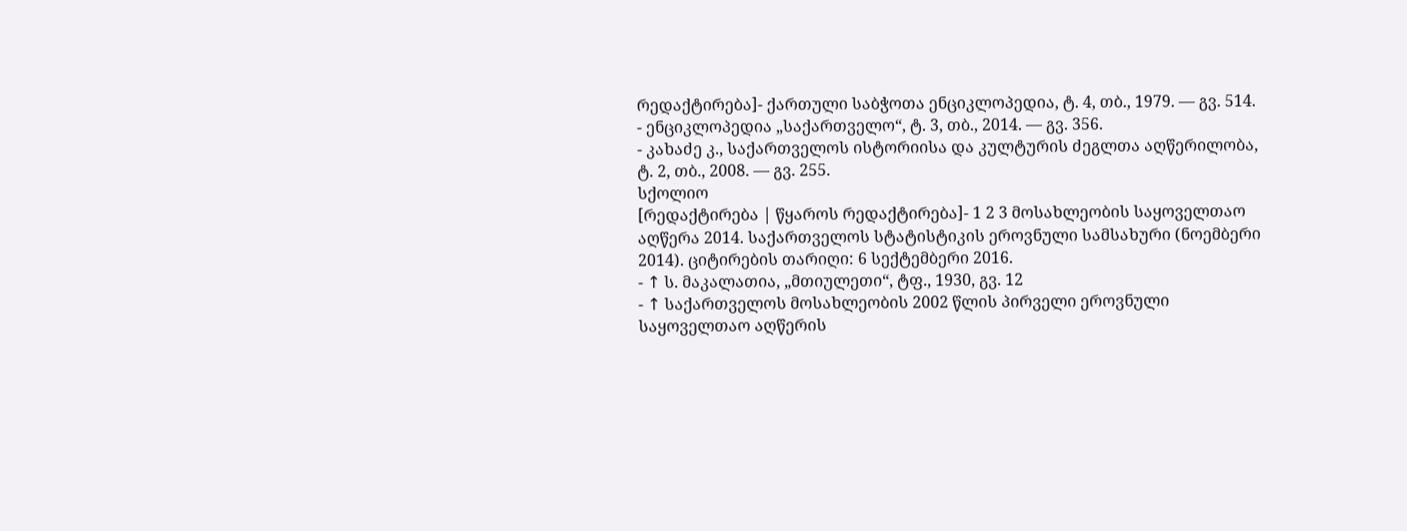რედაქტირება]- ქართული საბჭოთა ენციკლოპედია, ტ. 4, თბ., 1979. — გვ. 514.
- ენციკლოპედია „საქართველო“, ტ. 3, თბ., 2014. — გვ. 356.
- კახაძე კ., საქართველოს ისტორიისა და კულტურის ძეგლთა აღწერილობა, ტ. 2, თბ., 2008. — გვ. 255.
სქოლიო
[რედაქტირება | წყაროს რედაქტირება]- 1 2 3 მოსახლეობის საყოველთაო აღწერა 2014. საქართველოს სტატისტიკის ეროვნული სამსახური (ნოემბერი 2014). ციტირების თარიღი: 6 სექტემბერი 2016.
- ↑ ს. მაკალათია, „მთიულეთი“, ტფ., 1930, გვ. 12
- ↑ საქართველოს მოსახლეობის 2002 წლის პირველი ეროვნული საყოველთაო აღწერის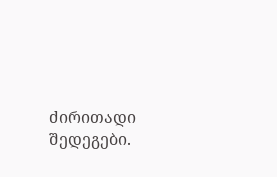ძირითადი შედეგები.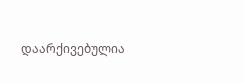დაარქივებულია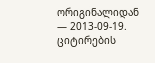ორიგინალიდან — 2013-09-19. ციტირების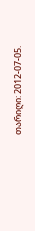თარიღი: 2012-07-05.